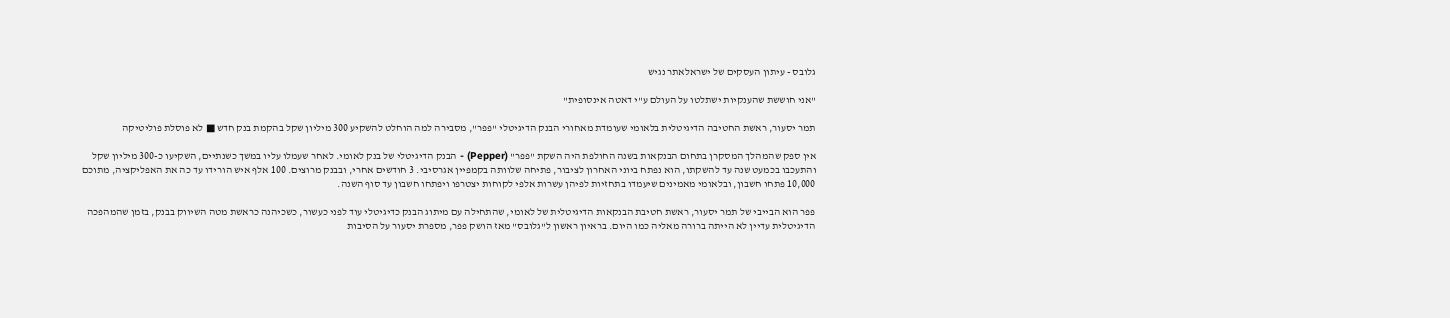גלובס - עיתון העסקים של ישראלאתר נגיש

"אני חוששת שהענקיות ישתלטו על העולם ע"י דאטה אינסופית"

תמר יסעור, ראשת החטיבה הדיגיטלית בלאומי שעומדת מאחורי הבנק הדיגיטלי "פפר", מסבירה למה הוחלט להשקיע 300 מיליון שקל בהקמת בנק חדש ■ לא פוסלת פוליטיקה

אין ספק שהמהלך המסקרן בתחום הבנקאות בשנה החולפת היה השקת "פפר" (Pepper) - הבנק הדיגיטלי של בנק לאומי. לאחר שעמלו עליו במשך כשנתיים, השקיעו כ-300 מיליון שקל והתעכבו בכמעט שנה עד להשקתו, הוא נפתח ביוני האחרון לציבור, פתיחה שלוותה בקמפיין אגרסיבי. 3 חודשים אחרי, ובבנק מרוצים. 100 אלף איש הורידו עד כה את האפליקציה, מתוכם 10,000 פתחו חשבון, ובלאומי מאמינים שיעמדו בתחזיות לפיהן עשרות אלפי לקוחות יצטרפו ויפתחו חשבון עד סוף השנה.

פפר הוא הבייבי של תמר יסעור, ראשת חטיבת הבנקאות הדיגיטלית של לאומי, שהתחילה עם מיתוג הבנק כדיגיטלי עוד לפני כעשור, כשכיהנה כראשת מטה השיווק בבנק, בזמן שהמהפכה הדיגיטלית עדיין לא הייתה ברורה מאליה כמו היום. בראיון ראשון ל"גלובס" מאז הושק פפר, מספרת יסעור על הסיבות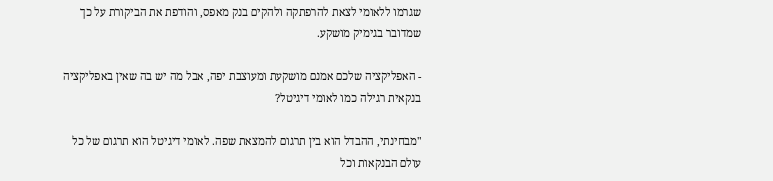שגרמו ללאומי לצאת להרפתקה ולהקים בנק מאפס, והודפת את הביקורת על כך שמדובר בגימיק מושקע.

- האפליקציה שלכם אמנם מושקעת ומעוצבת יפה, אבל מה יש בה שאין באפליקציה בנקאית רגילה כמו לאומי דיגיטל?

"מבחינתי, ההבדל הוא בין תרגום להמצאת שפה. לאומי דיגיטל הוא תרגום של כל עולם הבנקאות וכל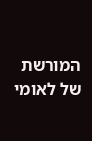המורשת של לאומי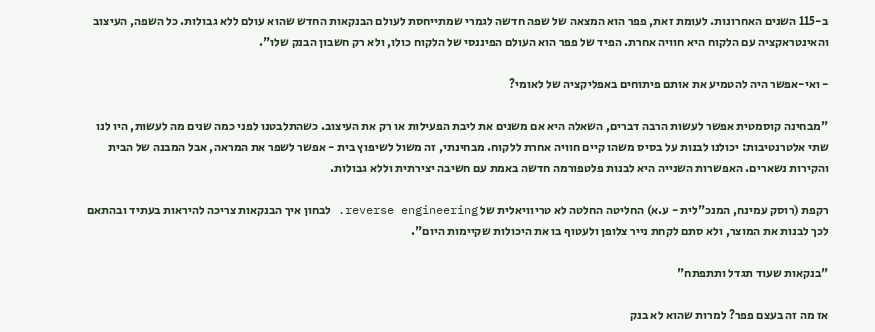ב-115 השנים האחרונות. לעומת זאת, פפר הוא המצאה של שפה חדשה לגמרי שמתייחסת לעולם הבנקאות החדש שהוא עולם ללא גבולות. כל השפה, העיצוב והאינטראקציה עם הלקוח היא חוויה אחרת. הפיד של פפר הוא העולם הפיננסי של הלקוח כולו, ולא רק חשבון הבנק שלו".

- ואי-אפשר היה להטמיע את אותם פיתוחים באפליקציה של לאומי?

"מבחינה קוסמטית אפשר לעשות הרבה דברים, השאלה היא אם משנים את ליבת הפעילות או רק את העיצוב. כשהתלבטנו לפני כמה שנים מה לעשות, היו לנו שתי אלטרנטיבות: יכולנו לבנות על בסיס משהו קיים חוויה אחרת ללקוח. מבחינתי, זה משול לשיפוץ בית - אפשר לשפר את המראה, אבל המבנה של הבית והקירות נשארים. האפשרות השנייה היא לבנות פלטפורמה חדשה באמת עם חשיבה יצירתית וללא גבולות.

רקפת (רוסק עמינח, המנכ"לית - ע.א) החליטה החלטה לא טריוויאלית של reverse engineering. לבחון איך הבנקאות צריכה להיראות בעתיד ובהתאם לכך לבנות את המוצר, ולא סתם לקחת נייר צלופן ולעטוף בו את היכולות שקיימות היום".

"בנקאות שעוד תגדל ותתפתח"

אז מה זה בעצם פפר? למרות שהוא לא בנק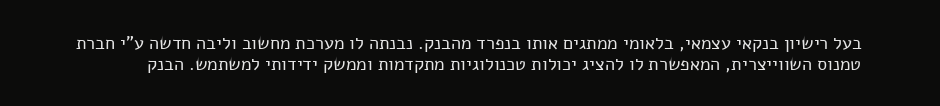בעל רישיון בנקאי עצמאי, בלאומי ממתגים אותו בנפרד מהבנק. נבנתה לו מערכת מחשוב וליבה חדשה ע"י חברת טמנוס השווייצרית, המאפשרת לו להציג יכולות טכנולוגיות מתקדמות וממשק ידידותי למשתמש. הבנק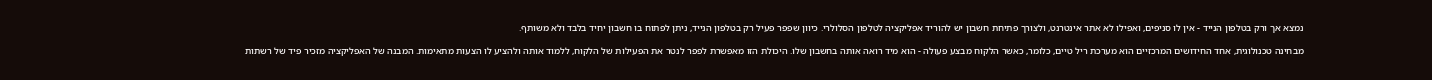נמצא אך ורק בטלפון הנייד - אין לו סניפים, ואפילו לא אתר אינטרנט, ולצורך פתיחת חשבון יש להוריד אפליקציה לטלפון הסלולרי. כיוון שפפר פעיל רק בטלפון הנייד, ניתן לפתוח בו חשבון יחיד בלבד ולא משותף.

מבחינה טכנולוגית, אחד החידושים המרכזיים הוא מערכת ריל טיים, כלומר, כאשר הלקוח מבצע פעולה - הוא מיד רואה אותה בחשבון שלו. היכולת הזו מאפשרת לפפר לנטר את הפעילות של הלקוח, ללמוד אותה ולהציע לו הצעות מתאימות. המבנה של האפליקציה מזכיר פיד של רשתות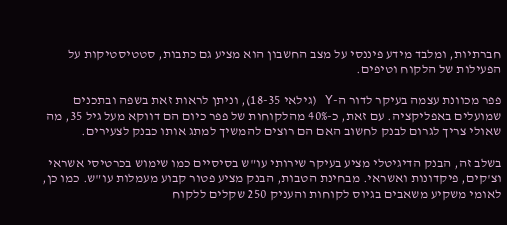חברתיות, ומלבד מידע פיננסי על מצב החשבון הוא מציע גם כתבות, סטטיסטיקות על הפעילות של הלקוח וטיפים.

פפר מכוונת עצמה בעיקר לדור ה-Y (גילאי 18-35), וניתן לראות זאת בשפה ובתכנים שמועלים באפליקציה. עם זאת, כ-40% מהלקוחות של פפר כיום הם דווקא מעל גיל 35, מה שאולי צריך לגרום לבנק לחשוב האם הם רוצים להמשיך למתג אותו כבנק לצעירים.

בשלב זה, הבנק הדיגיטלי מציע בעיקר שירותי עו"ש בסיסיים כמו שימוש בכרטיסי אשראי וצ'קים, פיקדונות ואשראי. מבחינת הטבות, הבנק מציע פטור קבוע מעמלות עו"ש. כמו כן, לאומי משקיע משאבים בגיוס לקוחות והעניק 250 שקלים ללקוח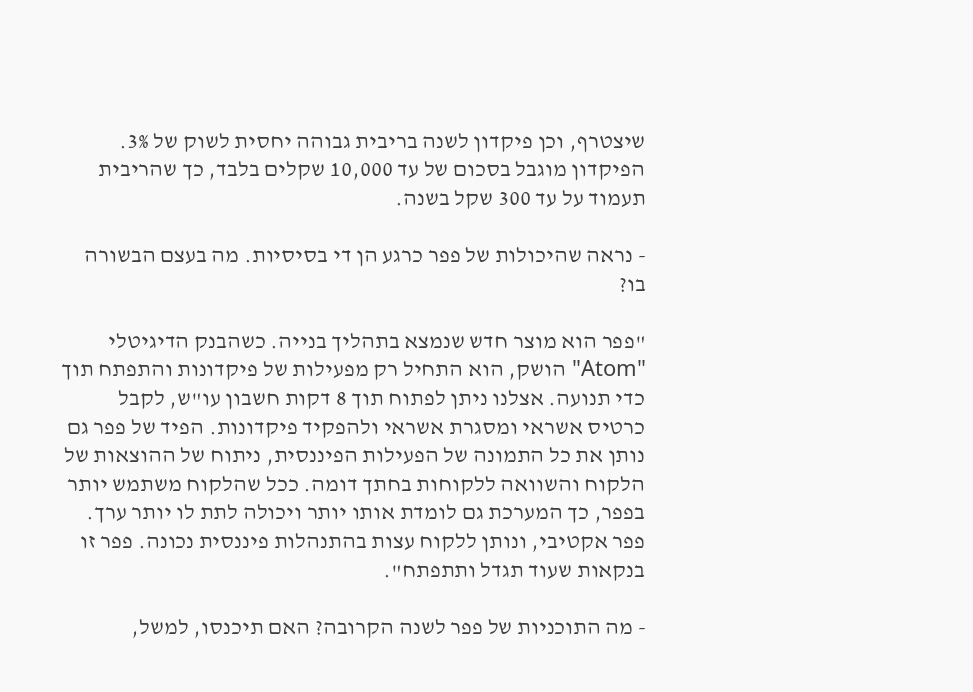שיצטרף, וכן פיקדון לשנה בריבית גבוהה יחסית לשוק של 3%. הפיקדון מוגבל בסכום של עד 10,000 שקלים בלבד, כך שהריבית תעמוד על עד 300 שקל בשנה.

- נראה שהיכולות של פפר כרגע הן די בסיסיות. מה בעצם הבשורה בו?

"פפר הוא מוצר חדש שנמצא בתהליך בנייה. כשהבנק הדיגיטלי "Atom" הושק, הוא התחיל רק מפעילות של פיקדונות והתפתח תוך כדי תנועה. אצלנו ניתן לפתוח תוך 8 דקות חשבון עו"ש, לקבל כרטיס אשראי ומסגרת אשראי ולהפקיד פיקדונות. הפיד של פפר גם נותן את כל התמונה של הפעילות הפיננסית, ניתוח של ההוצאות של הלקוח והשוואה ללקוחות בחתך דומה. ככל שהלקוח משתמש יותר בפפר, כך המערכת גם לומדת אותו יותר ויכולה לתת לו יותר ערך. פפר אקטיבי, ונותן ללקוח עצות בהתנהלות פיננסית נכונה. פפר זו בנקאות שעוד תגדל ותתפתח".

- מה התוכניות של פפר לשנה הקרובה? האם תיכנסו, למשל,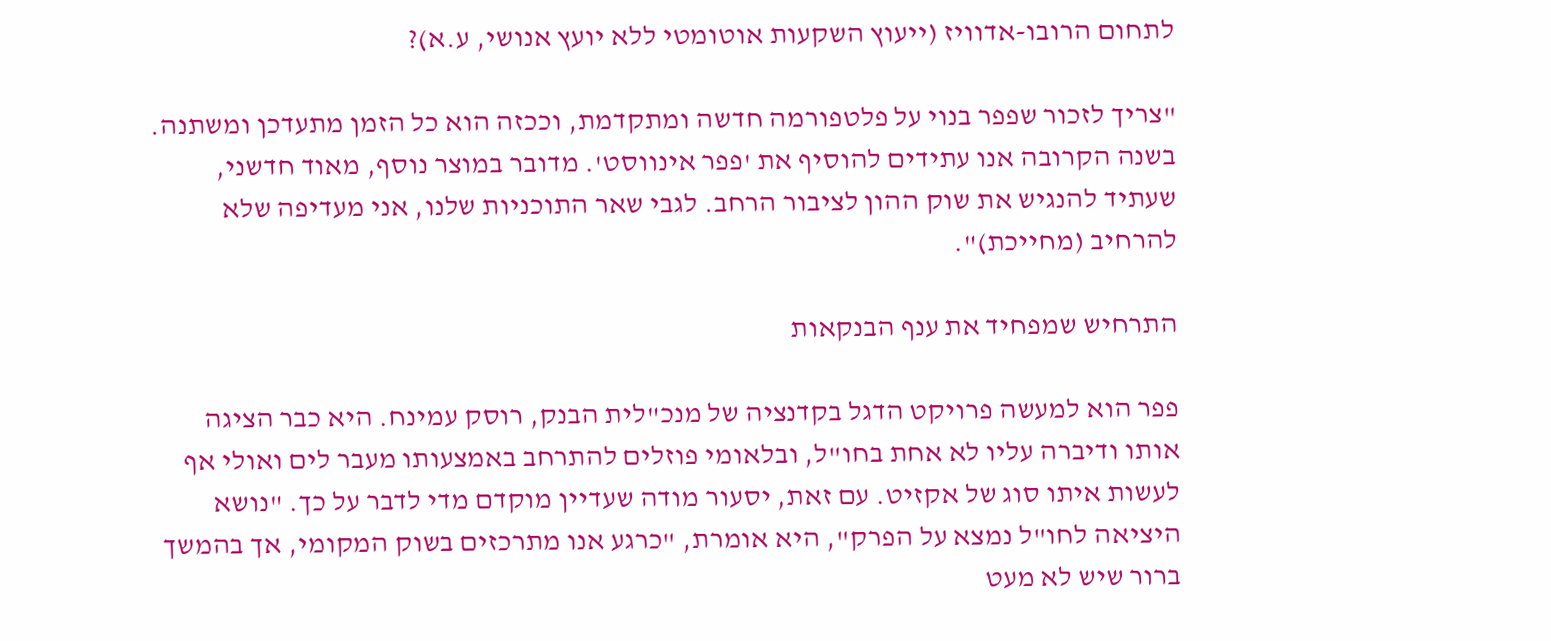לתחום הרובו-אדוויז (ייעוץ השקעות אוטומטי ללא יועץ אנושי, ע.א)?

"צריך לזכור שפפר בנוי על פלטפורמה חדשה ומתקדמת, וככזה הוא כל הזמן מתעדכן ומשתנה. בשנה הקרובה אנו עתידים להוסיף את 'פפר אינווסט'. מדובר במוצר נוסף, מאוד חדשני, שעתיד להנגיש את שוק ההון לציבור הרחב. לגבי שאר התוכניות שלנו, אני מעדיפה שלא להרחיב (מחייכת)".

התרחיש שמפחיד את ענף הבנקאות

פפר הוא למעשה פרויקט הדגל בקדנציה של מנכ"לית הבנק, רוסק עמינח. היא כבר הציגה אותו ודיברה עליו לא אחת בחו"ל, ובלאומי פוזלים להתרחב באמצעותו מעבר לים ואולי אף לעשות איתו סוג של אקזיט. עם זאת, יסעור מודה שעדיין מוקדם מדי לדבר על כך. "נושא היציאה לחו"ל נמצא על הפרק", היא אומרת, "כרגע אנו מתרכזים בשוק המקומי, אך בהמשך ברור שיש לא מעט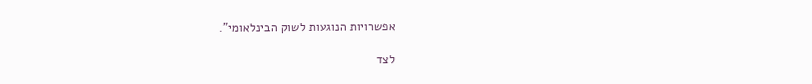אפשרויות הנוגעות לשוק הבינלאומי".

לצד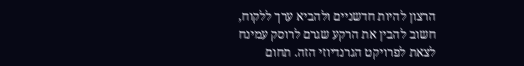הרצון להיות חדשניים ולהביא ערך ללקוח, חשוב להבין את הרקע שגרם לרוסק עמינח לצאת לפרויקט הגרנדיוזי הזה. תחום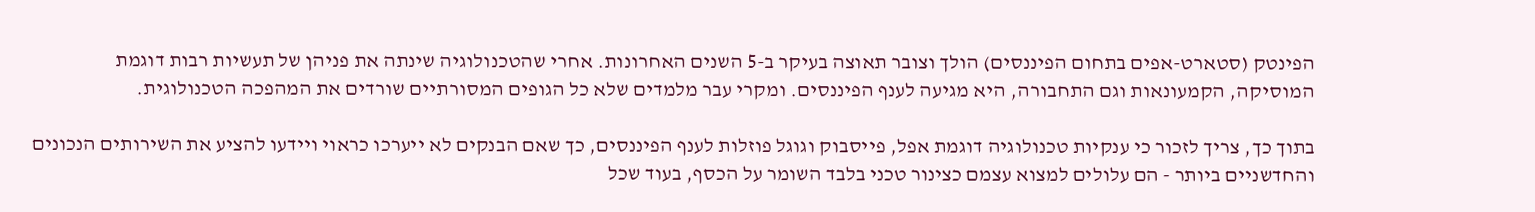הפינטק (סטארט-אפים בתחום הפיננסים) הולך וצובר תאוצה בעיקר ב-5 השנים האחרונות. אחרי שהטכנולוגיה שינתה את פניהן של תעשיות רבות דוגמת המוסיקה, הקמעונאות וגם התחבורה, היא מגיעה לענף הפיננסים. ומקרי עבר מלמדים שלא כל הגופים המסורתיים שורדים את המהפכה הטכנולוגית.

בתוך כך, צריך לזכור כי ענקיות טכנולוגיה דוגמת אפל, פייסבוק וגוגל פוזלות לענף הפיננסים, כך שאם הבנקים לא ייערכו כראוי ויידעו להציע את השירותים הנכונים והחדשניים ביותר - הם עלולים למצוא עצמם כצינור טכני בלבד השומר על הכסף, בעוד שכל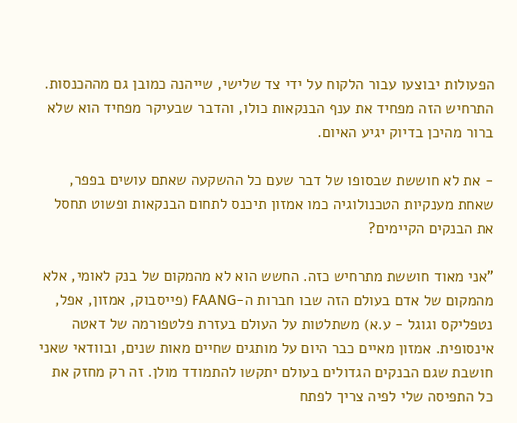הפעולות יבוצעו עבור הלקוח על ידי צד שלישי, שייהנה כמובן גם מההכנסות. התרחיש הזה מפחיד את ענף הבנקאות כולו, והדבר שבעיקר מפחיד הוא שלא ברור מהיכן בדיוק יגיע האיום.

- את לא חוששת שבסופו של דבר שעם כל ההשקעה שאתם עושים בפפר, שאחת מענקיות הטכנולוגיה כמו אמזון תיכנס לתחום הבנקאות ופשוט תחסל את הבנקים הקיימים?

"אני מאוד חוששת מתרחיש כזה. החשש הוא לא מהמקום של בנק לאומי, אלא מהמקום של אדם בעולם הזה שבו חברות ה-FAANG (פייסבוק, אמזון, אפל, נטפליקס וגוגל - ע.א) משתלטות על העולם בעזרת פלטפורמה של דאטה אינסופית. אמזון מאיים כבר היום על מותגים שחיים מאות שנים, ובוודאי שאני חושבת שגם הבנקים הגדולים בעולם יתקשו להתמודד מולן. זה רק מחזק את כל התפיסה שלי לפיה צריך לפתח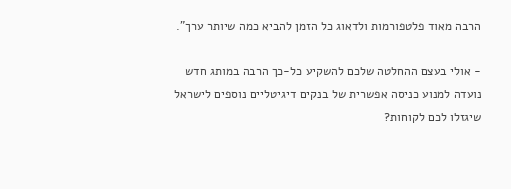הרבה מאוד פלטפורמות ולדאוג כל הזמן להביא כמה שיותר ערך".

- אולי בעצם ההחלטה שלכם להשקיע כל-כך הרבה במותג חדש נועדה למנוע כניסה אפשרית של בנקים דיגיטליים נוספים לישראל שיגזלו לכם לקוחות?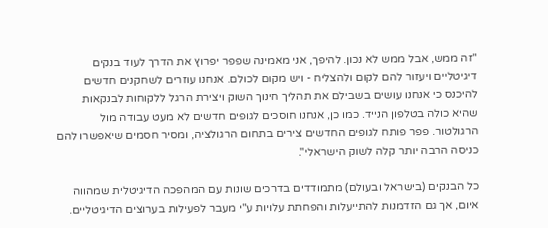"זה ממש, אבל ממש לא נכון. להיפך, אני מאמינה שפפר יפרוץ את הדרך לעוד בנקים דיגיטליים ויעזור להם לקום ולהצליח - ויש מקום לכולם. אנחנו עוזרים לשחקנים חדשים להיכנס כי אנחנו עושים בשבילם את תהליך חינוך השוק ויצירת הרגל ללקוחות לבנקאות שהיא כולה בטלפון הנייד. כמו כן, אנחנו חוסכים לגופים חדשים לא מעט עבודה מול הרגולטור. פפר פותח לגופים החדשים צירים בתחום הרגולציה, ומסיר חסמים שיאפשרו להם כניסה הרבה יותר קלה לשוק הישראלי".

כל הבנקים (בישראל ובעולם) מתמודדים בדרכים שונות עם המהפכה הדיגיטלית שמהווה איום, אך גם הזדמנות להתייעלות והפחתת עלויות ע"י מעבר לפעילות בערוצים הדיגיטליים.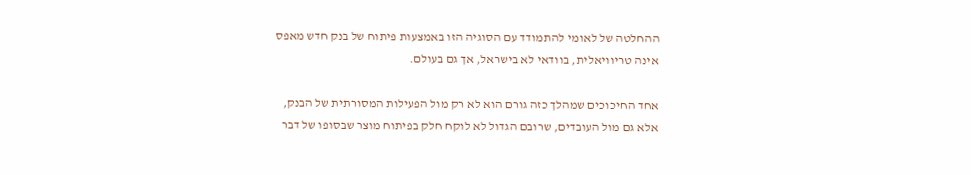ההחלטה של לאומי להתמודד עם הסוגיה הזו באמצעות פיתוח של בנק חדש מאפס אינה טריוויאלית, בוודאי לא בישראל, אך גם בעולם.

אחד החיכוכים שמהלך כזה גורם הוא לא רק מול הפעילות המסורתית של הבנק, אלא גם מול העובדים, שרובם הגדול לא לוקח חלק בפיתוח מוצר שבסופו של דבר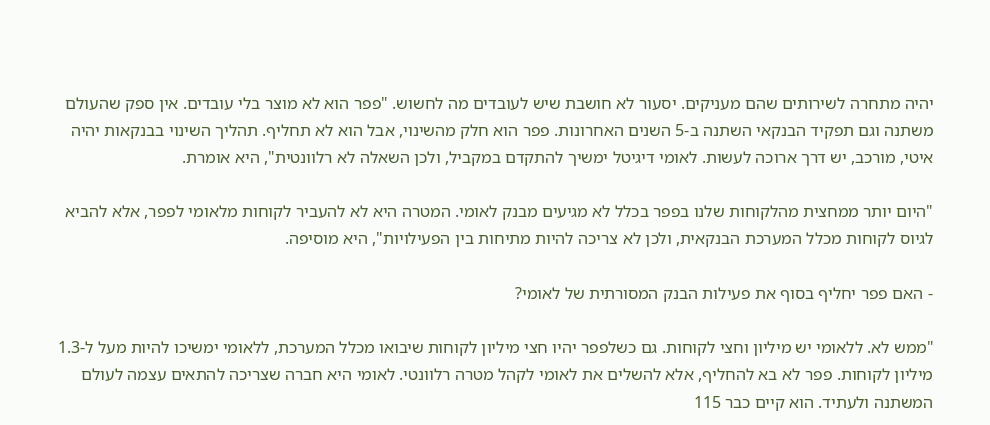יהיה מתחרה לשירותים שהם מעניקים. יסעור לא חושבת שיש לעובדים מה לחשוש. "פפר הוא לא מוצר בלי עובדים. אין ספק שהעולם משתנה וגם תפקיד הבנקאי השתנה ב-5 השנים האחרונות. פפר הוא חלק מהשינוי, אבל הוא לא תחליף. תהליך השינוי בבנקאות יהיה איטי, מורכב, יש דרך ארוכה לעשות. לאומי דיגיטל ימשיך להתקדם במקביל, ולכן השאלה לא רלוונטית", היא אומרת.

"היום יותר ממחצית מהלקוחות שלנו בפפר בכלל לא מגיעים מבנק לאומי. המטרה היא לא להעביר לקוחות מלאומי לפפר, אלא להביא לגיוס לקוחות מכלל המערכת הבנקאית, ולכן לא צריכה להיות מתיחות בין הפעילויות", היא מוסיפה.

- האם פפר יחליף בסוף את פעילות הבנק המסורתית של לאומי?

"ממש לא. ללאומי יש מיליון וחצי לקוחות. גם כשלפפר יהיו חצי מיליון לקוחות שיבואו מכלל המערכת, ללאומי ימשיכו להיות מעל ל-1.3 מיליון לקוחות. פפר לא בא להחליף, אלא להשלים את לאומי לקהל מטרה רלוונטי. לאומי היא חברה שצריכה להתאים עצמה לעולם המשתנה ולעתיד. הוא קיים כבר 115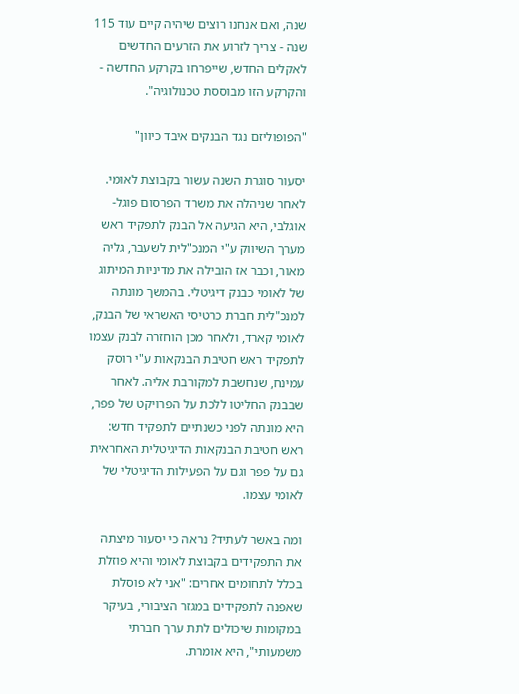שנה, ואם אנחנו רוצים שיהיה קיים עוד 115 שנה - צריך לזרוע את הזרעים החדשים לאקלים החדש, שייפרחו בקרקע החדשה - והקרקע הזו מבוססת טכנולוגיה".

"הפופוליזם נגד הבנקים איבד כיוון"

יסעור סוגרת השנה עשור בקבוצת לאומי. לאחר שניהלה את משרד הפרסום פוגל-אוגלבי, היא הגיעה אל הבנק לתפקיד ראש מערך השיווק ע"י המנכ"לית לשעבר, גליה מאור, וכבר אז הובילה את מדיניות המיתוג של לאומי כבנק דיגיטלי. בהמשך מונתה למנכ"לית חברת כרטיסי האשראי של הבנק, לאומי קארד, ולאחר מכן הוחזרה לבנק עצמו לתפקיד ראש חטיבת הבנקאות ע"י רוסק עמינח, שנחשבת למקורבת אליה. לאחר שבבנק החליטו ללכת על הפרויקט של פפר, היא מונתה לפני כשנתיים לתפקיד חדש: ראש חטיבת הבנקאות הדיגיטלית האחראית גם על פפר וגם על הפעילות הדיגיטלי של לאומי עצמו.

ומה באשר לעתיד? נראה כי יסעור מיצתה את התפקידים בקבוצת לאומי והיא פוזלת בכלל לתחומים אחרים: "אני לא פוסלת שאפנה לתפקידים במגזר הציבורי, בעיקר במקומות שיכולים לתת ערך חברתי משמעותי", היא אומרת.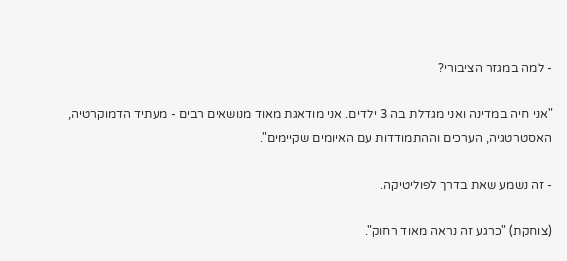- למה במגזר הציבורי?

"אני חיה במדינה ואני מגדלת בה 3 ילדים. אני מודאגת מאוד מנושאים רבים - מעתיד הדמוקרטיה, האסטרטגיה, הערכים וההתמודדות עם האיומים שקיימים".

- זה נשמע שאת בדרך לפוליטיקה.

(צוחקת) "כרגע זה נראה מאוד רחוק".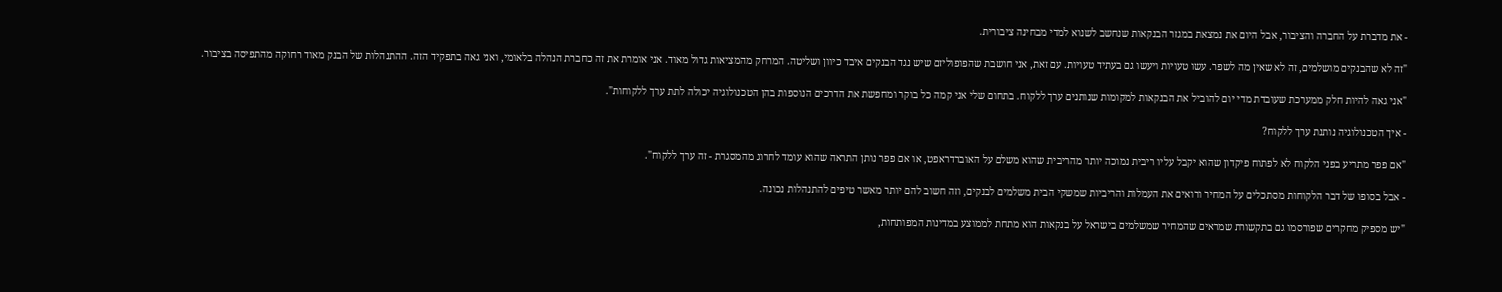- את מדברת על החברה והציבור, אבל היום את נמצאת במגזר הבנקאות שנחשב לשנוא למדי מבחינה ציבורית.

"זה לא שהבנקים מושלמים, זה לא שאין מה לשפר. עשו טעויות ויעשו גם בעתיד טעויות. עם זאת, אני חושבת שהפופוליזם שיש נגד הבנקים איבד כיוון ושליטה. המרחק מהמציאות גדול מאוד. אני אומרת את זה כחברת הנהלה בלאומי, ואני גאה בתפקיד הזה. ההתנהלות של הבנק מאוד רחוקה מהתפיסה בציבור.

"אני גאה להיות חלק ממערכת שעובדת מדי יום להוביל את הבנקאות למקומות שנותנים ערך ללקוח. בתחום שלי אני קמה כל בוקר ומחפשת את הדרכים הנוספות בהן הטכנולוגיה יכולה לתת ערך ללקוחות".

- איך הטכנולוגיה נותנת ערך ללקוח?

"אם פפר מתריע בפני הלקוח לא לפתוח פיקדון שהוא יקבל עליו ריבית נמוכה יותר מהריבית שהוא משלם על האוברדראפט, או אם פפר נותן התראה שהוא עומד לחרוג מהמסגרת - זה ערך ללקוח".

- אבל בסופו של דבר הלקוחות מסתכלים על המחיר ורואים את העמלות והריביות שמשקי הבית משלמים לבנקים, וזה חשוב להם יותר מאשר טיפים להתנהלות נכונה.

"יש מספיק מחקרים שפורסמו גם בתקשורת שמראים שהמחיר שמשלמים בישראל על בנקאות הוא מתחת לממוצע במדינות המפותחות,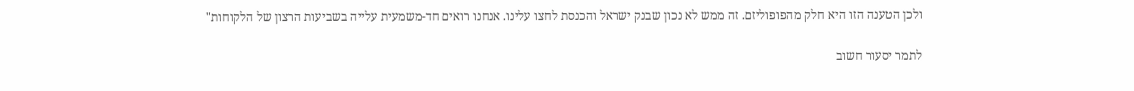ולכן הטענה הזו היא חלק מהפופוליזם. זה ממש לא נכון שבנק ישראל והכנסת לחצו עלינו. אנחנו רואים חד-משמעית עלייה בשביעות הרצון של הלקוחות"

לתמר יסעור חשוב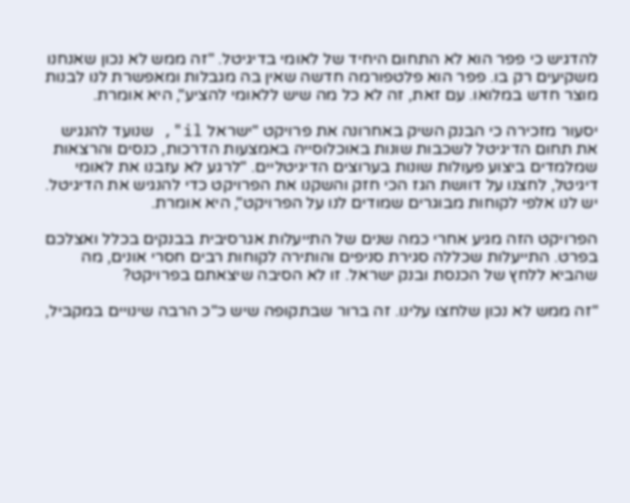להדגיש כי פפר הוא לא התחום היחיד של לאומי בדיגיטל. "זה ממש לא נכון שאנחנו משקיעים רק בו. פפר הוא פלטפורמה חדשה שאין בה מגבלות ומאפשרת לנו לבנות מוצר חדש במלואו. עם זאת, זה לא כל מה שיש ללאומי להציע", היא אומרת.

יסעור מזכירה כי הבנק השיק באחרונה את פרויקט "ישראל il", שנועד להנגיש את תחום הדיגיטל לשכבות שונות באוכלוסייה באמצעות הדרכות, כנסים והרצאות שמלמדים ביצוע פעולות שונות בערוצים הדיגיטליים. "לרגע לא עזבנו את לאומי דיגיטל, לחצנו על דוושת הגז הכי חזק והשקנו את הפרויקט כדי להנגיש את הדיגיטל. יש לנו אלפי לקוחות מבוגרים שמודים לנו על הפרויקט", היא אומרת.

הפרויקט הזה מגיע אחרי כמה שנים של התייעלות אגרסיבית בבנקים בכלל ואצלכם בפרט. התייעלות שכללה סגירת סניפים והותירה לקוחות רבים חסרי אונים, מה שהביא ללחץ של הכנסת ובנק ישראל. זו לא הסיבה שיצאתם בפרויקט?

"זה ממש לא נכון שלחצו עלינו. זה ברור שבתקופה שיש כ"כ הרבה שינויים במקביל,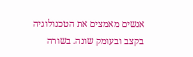אנשים מאמצים את הטכנולוגיה בקצב ובעומק שונה. בשורה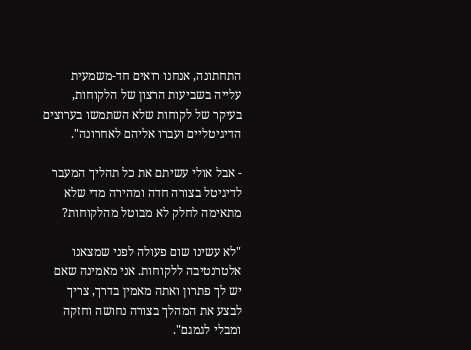התחתונה, אנחנו רואים חד-משמעית עלייה בשביעות הרצון של הלקוחות, בעיקר של לקוחות שלא השתמשו בערוצים הדיגיטליים ועברו אליהם לאחרונה".

- אבל אולי עשיתם את כל תהליך המעבר לדיגיטל בצורה חדה ומהירה מדי שלא מתאימה לחלק לא מבוטל מהלקוחות?

"לא עשינו שום פעולה לפני שמצאנו אלטרנטיבה ללקוחות. אני מאמינה שאם יש לך פתרון ואתה מאמין בדרך, צריך לבצע את המהלך בצורה נחושה וחזקה ומבלי לגמגם".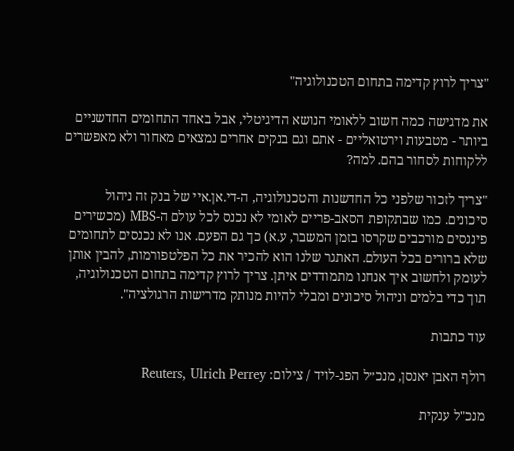"צריך לרוץ קדימה בתחום הטכנולוגיה"

את מדגישה כמה חשוב ללאומי הנושא הדיגיטלי, אבל באחד התחומים החדשניים ביותר - מטבעות וירטואליים - אתם וגם בנקים אחרים נמצאים מאחור ולא מאפשרים ללקוחות לסחור בהם. למה?

"צריך לזכור שלפני כל החדשנות והטכנולוגיה, ה-די.אן.איי של בנק זה ניהול סיכונים. כמו שבתקופת הסאב-פריים לאומי לא נכנס לכל עולם ה-MBS (מכשירים פיננסים מורכבים שקרסו בזמן המשבר, ע.א) כך גם הפעם. אנו לא נכנסים לתחומים שלא ברורים בכל העולם. האתגר שלנו הוא להכיר את כל הפלטפורמות, להבין אותן לעומק ולחשוב איך אנחנו מתמודדים איתן. צריך לרוץ קדימה בתחום הטכנולוגיה, תוך כדי בלמים וניהול סיכונים ומבלי להיות מנותק מדרישות הרגולציה".

עוד כתבות

רולף האבן יאנסן, מנכ״ל הפג-לויד / צילום: Reuters, Ulrich Perrey

מנכ"ל ענקית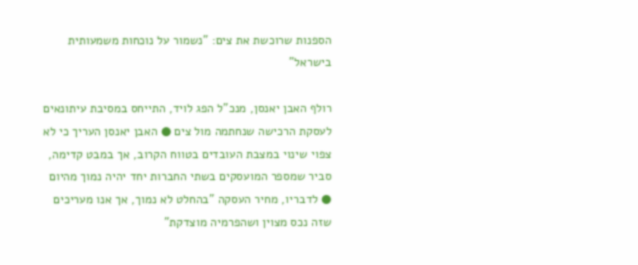הספנות שרוכשת את צים: "נשמור על נוכחות משמעותית בישראל"

רולף האבן יאנסן, מנכ"ל הפג לויד, התייחס במסיבת עיתונאים לעסקת הרכישה שנחתמה מול צים ● האבן יאנסן העריך כי לא צפוי שינוי במצבת העובדים בטווח הקרוב, אך במבט קדימה, סביר שמספר המועסקים בשתי החברות יחד יהיה נמוך מהיום ● לדבריו, מחיר העסקה "בהחלט לא נמוך, אך אנו מעריכים שזה נכס מצוין ושהפרמיה מוצדקת"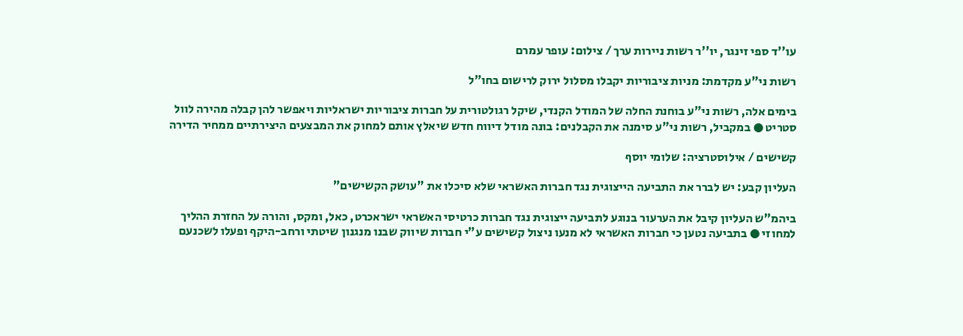עו''ד ספי זינגר, יו''ר רשות ניירות ערך / צילום: עופר עמרם

רשות ני"ע מקדמת: מניות ציבוריות יקבלו מסלול ירוק לרישום בחו"ל

בימים אלה, רשות ני"ע בוחנת החלה של המודל הקנדי, שיקל רגולטורית על חברות ציבוריות ישראליות ויאפשר להן קבלה מהירה לוול סטריט ● במקביל, רשות ני"ע סימנה את הקבלנים: בונה מודל דיווח חדש שיאלץ אותם למחוק את המבצעים היצירתיים ממחיר הדירה

קשישים / אילוסטרציה: שלומי יוסף

העליון קבע: יש לברר את התביעה הייצוגית נגד חברות האשראי שלא סיכלו את "עושק הקשישים"

ביהמ"ש העליון קיבל את הערעור בנוגע לתביעה ייצוגית נגד חברות כרטיסי האשראי ישראכרט, כאל, ומקס, והורה על החזרת ההליך למחוזי ● בתביעה נטען כי חברות האשראי לא מנעו ניצול קשישים ע"י חברות שיווק שבנו מנגנון שיטתי ורחב-היקף ופעלו לשכנעם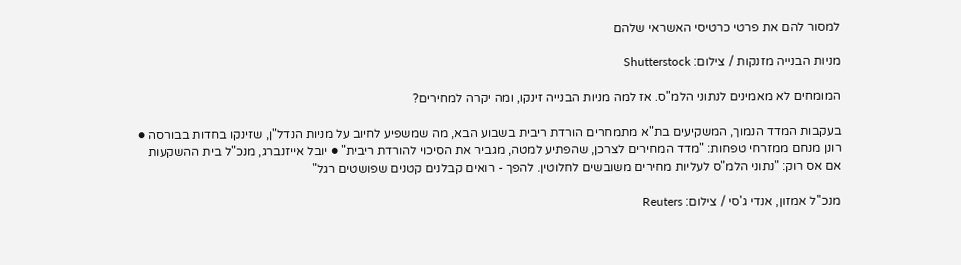למסור להם את פרטי כרטיסי האשראי שלהם

מניות הבנייה מזנקות / צילום: Shutterstock

המומחים לא מאמינים לנתוני הלמ"ס. אז למה מניות הבנייה זינקו, ומה יקרה למחירים?

בעקבות המדד הנמוך, המשקיעים בת"א מתמחרים הורדת ריבית בשבוע הבא, מה שמשפיע לחיוב על מניות הנדל"ן, שזינקו בחדות בבורסה ● רונן מנחם ממזרחי טפחות: "מדד המחירים לצרכן, שהפתיע למטה, מגביר את הסיכוי להורדת ריבית" ● יובל אייזנברג, מנכ"ל בית ההשקעות אם אס רוק: "נתוני הלמ"ס לעליות מחירים משובשים לחלוטין. להפך - רואים קבלנים קטנים שפושטים רגל"

מנכ''ל אמזון, אנדי ג'סי / צילום: Reuters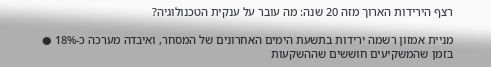רצף הירידות הארוך מזה 20 שנה: מה עובר על ענקית הטכנולוגיה?

מניית אמזון רשמה ירידות בתשעת הימים האחרונים של המסחר, ואיבדה מערכה כ-18% ● בזמן שהמשקיעים חוששים שההשקעות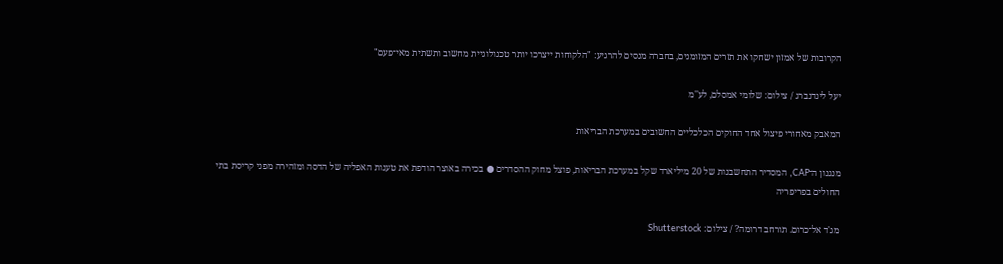הקרובות של אמזון ישחקו את תזרים המזומנים, בחברה מנסים להרגיע: "הלקוחות ייצרכו יותר טכנולוגיית מחשוב ותשתית מאי־פעם"

יעל לינדנברג / צילום: שלומי אמסלם, לע''מ

המאבק מאחורי פיצול אחד החוקים הכלכליים החשובים במערכת הבריאות

מנגנון ה־CAP, המסדיר התחשבנות של 20 מיליארד שקל במערכת הבריאות, פוצל מחוק ההסדרים ● בכירה באוצר הודפת את טענות האפליה של הדסה ומזהירה מפני קריסת בתי החולים בפריפריה

מג'ד אל־כרום. תורחב דרומה? / צילום: Shutterstock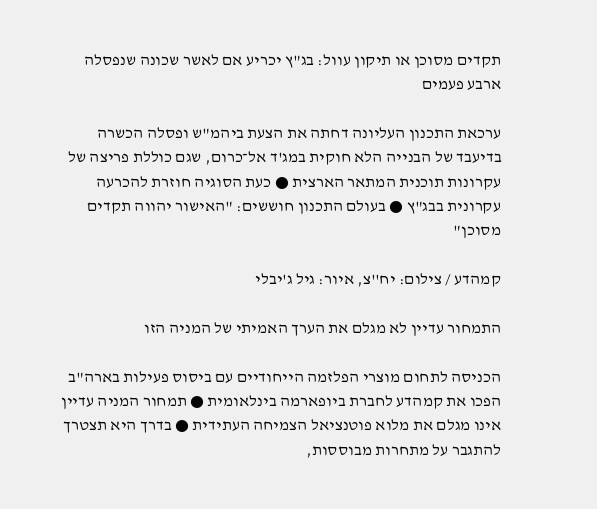תקדים מסוכן או תיקון עוול: בג"ץ יכריע אם לאשר שכונה שנפסלה ארבע פעמים

ערכאת התכנון העליונה דחתה את הצעת ביהמ"ש ופסלה הכשרה בדיעבד של הבנייה הלא חוקית במג'ד אל־כרום, שגם כוללת פריצה של עקרונות תוכנית המתאר הארצית ● כעת הסוגיה חוזרת להכרעה עקרונית בבג"ץ ● בעולם התכנון חוששים: "האישור יהווה תקדים מסוכן"

קמהדע / צילום: יח''צ, איור: גיל ג'יבלי

התמחור עדיין לא מגלם את הערך האמיתי של המניה הזו

הכניסה לתחום מוצרי הפלזמה הייחודיים עם ביסוס פעילות בארה"ב הפכו את קמהדע לחברת ביופארמה בינלאומית ● תמחור המניה עדיין אינו מגלם את מלוא פוטנציאל הצמיחה העתידית ● בדרך היא תצטרך להתגבר על מתחרות מבוססות,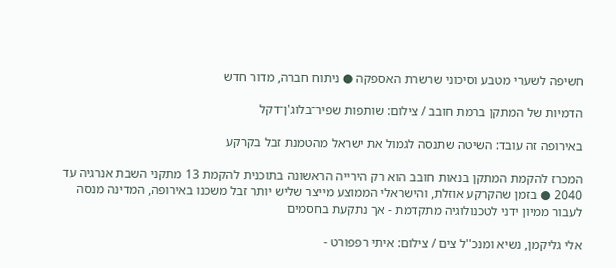חשיפה לשערי מטבע וסיכוני שרשרת האספקה ● ניתוח חברה, מדור חדש

הדמיות של המתקן ברמת חובב / צילום: שותפות שפיר־בלוג'ן־דקל

באירופה זה עובד: השיטה שתנסה לגמול את ישראל מהטמנת זבל בקרקע

המכרז להקמת המתקן בנאות חובב הוא רק הירייה הראשונה בתוכנית להקמת 13 מתקני השבת אנרגיה עד 2040 ● בזמן שהקרקע אוזלת, והישראלי הממוצע מייצר שליש יותר זבל משכנו באירופה, המדינה מנסה לעבור ממיון ידני לטכנולוגיה מתקדמת - אך נתקעת בחסמים

אלי גליקמן, נשיא ומנכ''ל צים / צילום: איתי רפפורט -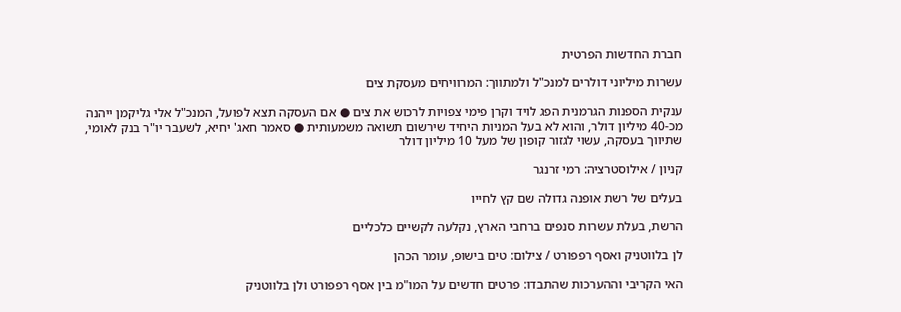חברת החדשות הפרטית

עשרות מיליוני דולרים למנכ"ל ולמתווך: המרוויחים מעסקת צים

ענקית הספנות הגרמנית הפג לויד וקרן פימי צפויות לרכוש את צים ● אם העסקה תצא לפועל, המנכ"ל אלי גליקמן ייהנה מכ-40 מיליון דולר, והוא לא בעל המניות היחיד שירשום תשואה משמעותית ● סאמר חאג' יחיא, לשעבר יו"ר בנק לאומי, שתיווך בעסקה, עשוי לגזור קופון של מעל 10 מיליון דולר

קניון / אילוסטרציה: רמי זרנגר

בעלים של רשת אופנה גדולה שם קץ לחייו

הרשת, בעלת עשרות סנפים ברחבי הארץ, נקלעה לקשיים כלכליים

לן בלווטניק ואסף רפפורט / צילום: טים בישופ, עומר הכהן

האי הקריבי וההערכות שהתבדו: פרטים חדשים על המו"מ בין אסף רפפורט ולן בלווטניק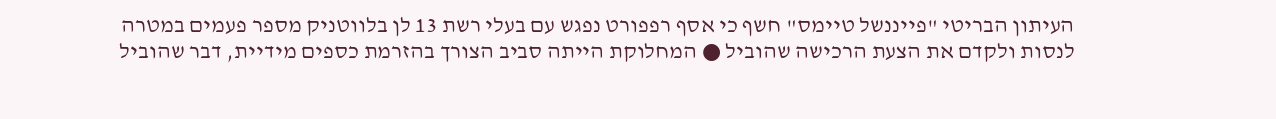העיתון הבריטי "פייננשל טיימס" חשף כי אסף רפפורט נפגש עם בעלי רשת 13 לן בלווטניק מספר פעמים במטרה לנסות ולקדם את הצעת הרכישה שהוביל ● המחלוקת הייתה סביב הצורך בהזרמת כספים מידיית, דבר שהוביל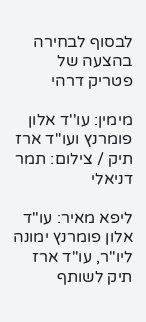לבסוף לבחירה בהצעה של פטריק דרהי

מימין: עו''ד אלון פומרנץ ועו''ד ארז תיק / צילום: תמר דניאלי

ליפא מאיר: עו"ד אלון פומרנץ ימונה ליו"ר, עו"ד ארז תיק לשותף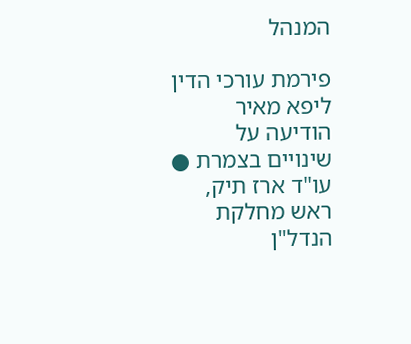המנהל

פירמת עורכי הדין ליפא מאיר הודיעה על שינויים בצמרת ● עו"ד ארז תיק, ראש מחלקת הנדל"ן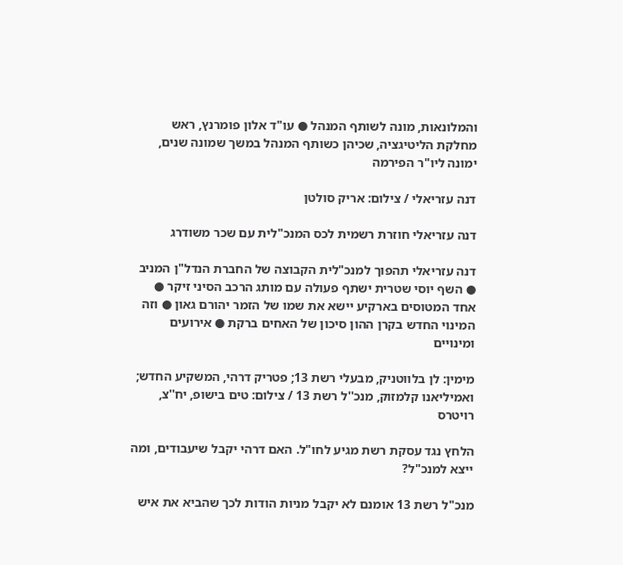והמלונאות, מונה לשותף המנהל ● עו"ד אלון פומרנץ, ראש מחלקת הליטיגציה, שכיהן כשותף המנהל במשך שמונה שנים, ימונה ליו"ר הפירמה

דנה עזריאלי / צילום: אריק סולטן

דנה עזריאלי חוזרת רשמית לכס המנכ"לית עם שכר משודרג

דנה עזריאלי תהפוך למנכ"לית הקבוצה של החברת הנדל"ן המניב ● השף יוסי שטרית ישתף פעולה עם מותג הרכב הסיני זיקר ● אחד המטוסים בארקיע יישא את שמו של הזמר יהורם גאון ● וזה המינוי החדש בקרן ההון סיכון של האחים ברקת ● אירועים ומינויים

מימין: לן בלווטניק, מבעלי רשת 13; פטריק דרהי, המשקיע החדש; ואמיליאנו קלמזוק, מנכ''ל רשת 13 / צילום: טים בישופ, יח''צ, רויטרס

הלחץ נגד עסקת רשת מגיע לחו"ל. האם דרהי יקבל שיעבודים, ומה ייצא למנכ"ל?

מנכ"ל רשת 13 אומנם לא יקבל מניות הודות לכך שהביא את איש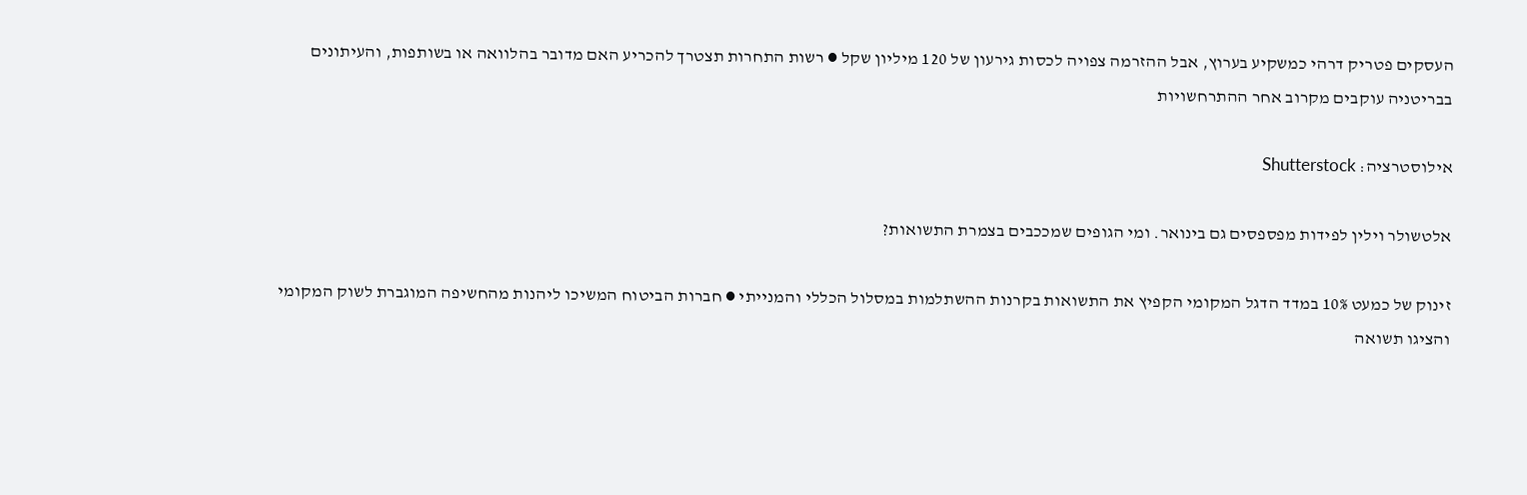העסקים פטריק דרהי כמשקיע בערוץ, אבל ההזרמה צפויה לכסות גירעון של 120 מיליון שקל ● רשות התחרות תצטרך להכריע האם מדובר בהלוואה או בשותפות, והעיתונים בבריטניה עוקבים מקרוב אחר ההתרחשויות

אילוסטרציה: Shutterstock

אלטשולר וילין לפידות מפספסים גם בינואר. ומי הגופים שמככבים בצמרת התשואות?

זינוק של כמעט 10% במדד הדגל המקומי הקפיץ את התשואות בקרנות ההשתלמות במסלול הכללי והמנייתי ● חברות הביטוח המשיכו ליהנות מהחשיפה המוגברת לשוק המקומי והציגו תשואה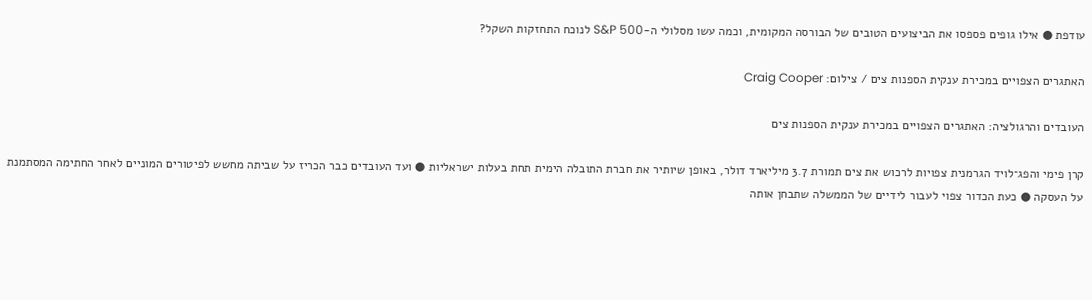עודפת ● אילו גופים פספסו את הביצועים הטובים של הבורסה המקומית, וכמה עשו מסלולי ה-S&P 500 לנוכח התחזקות השקל?

האתגרים הצפויים במכירת ענקית הספנות צים / צילום: Craig Cooper

העובדים והרגולציה: האתגרים הצפויים במכירת ענקית הספנות צים

קרן פימי והפג־לויד הגרמנית צפויות לרכוש את צים תמורת 3.7 מיליארד דולר, באופן שיותיר את חברת התובלה הימית תחת בעלות ישראליות ● ועד העובדים כבר הכריז על שביתה מחשש לפיטורים המוניים לאחר החתימה המסתמנת על העסקה ● כעת הכדור צפוי לעבור לידיים של הממשלה שתבחן אותה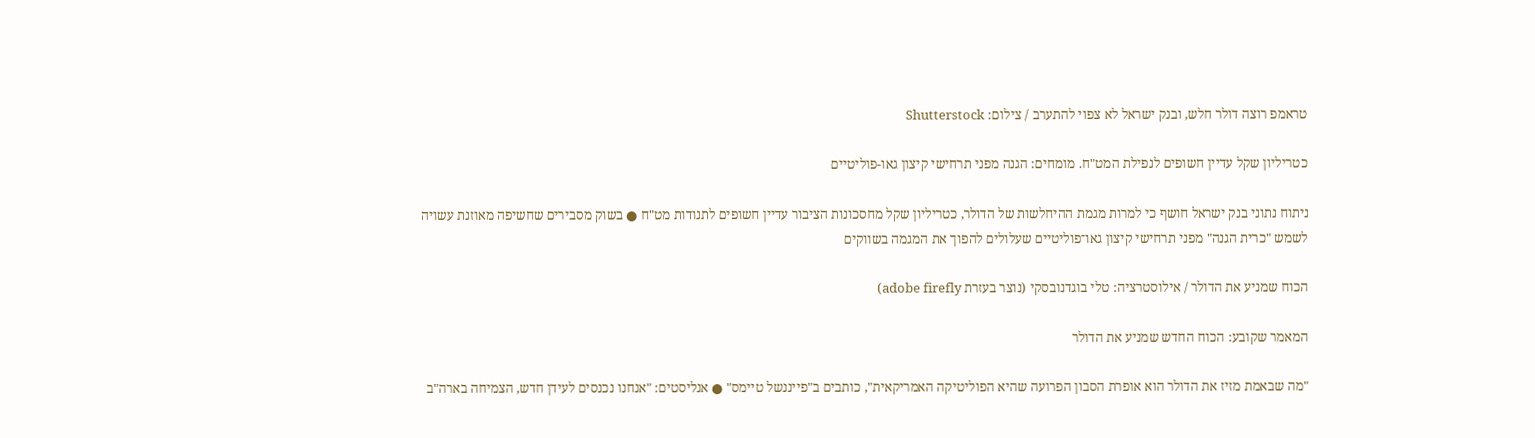טראמפ רוצה דולר חלש, ובנק ישראל לא צפוי להתערב / צילום: Shutterstock

כטריליון שקל עדיין חשופים לנפילת המט"ח. מומחים: הגנה מפני תרחישי קיצון גאו-פוליטיים

ניתוח נתוני בנק ישראל חושף כי למרות מגמת ההיחלשות של הדולר, כטריליון שקל מחסכונות הציבור עדיין חשופים לתנודות מט"ח ● בשוק מסבירים שחשיפה מאוזנת עשויה לשמש "כרית הגנה" מפני תרחישי קיצון גאו־פוליטיים שעלולים להפוך את המגמה בשווקים

הכוח שמניע את הדולר / אילוסטרציה: טלי בוגדנובסקי (נוצר בעזרת adobe firefly)

המאמר שקובע: הכוח החדש שמניע את הדולר

"מה שבאמת מזיז את הדולר הוא אופרת הסבון הפרועה שהיא הפוליטיקה האמריקאית", כותבים ב"פייננשל טיימס" ● אנליסטים: "אנחנו נכנסים לעידן חדש, הצמיחה בארה"ב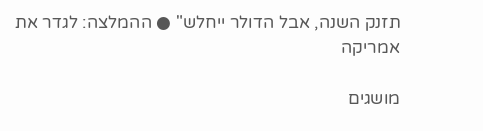תזנק השנה, אבל הדולר ייחלש" ● ההמלצה: לגדר את אמריקה

מושגים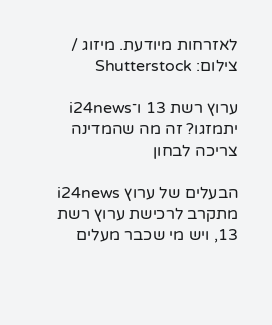לאזרחות מיודעת. מיזוג / צילום: Shutterstock

ערוץ רשת 13 ו־i24news יתמזגו? זה מה שהמדינה צריכה לבחון

הבעלים של ערוץ i24news מתקרב לרכישת ערוץ רשת 13, ויש מי שכבר מעלים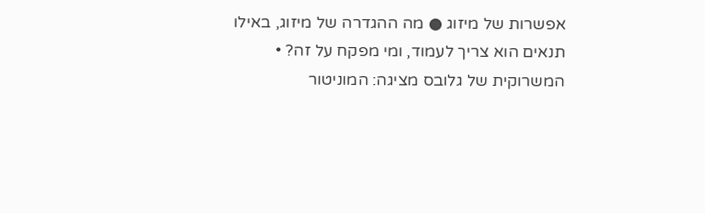אפשרות של מיזוג ● מה ההגדרה של מיזוג, באילו תנאים הוא צריך לעמוד, ומי מפקח על זה? • המשרוקית של גלובס מציגה: המוניטור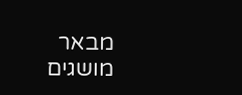מבאר מושגים